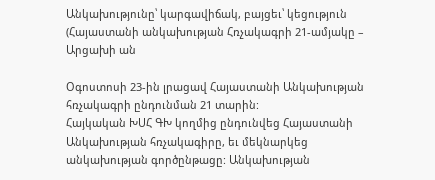Անկախությունը՝ կարգավիճակ, բայցեւ՝ կեցություն (Հայաստանի անկախության Հռչակագրի 21-ամյակը – Արցախի ան

Օգոստոսի 23-ին լրացավ Հայաստանի Անկախության հռչակագրի ընդունման 21 տարին:
Հայկական ԽՍՀ ԳԽ կողմից ընդունվեց Հայաստանի Անկախության հռչակագիրը, եւ մեկնարկեց անկախության գործընթացը: Անկախության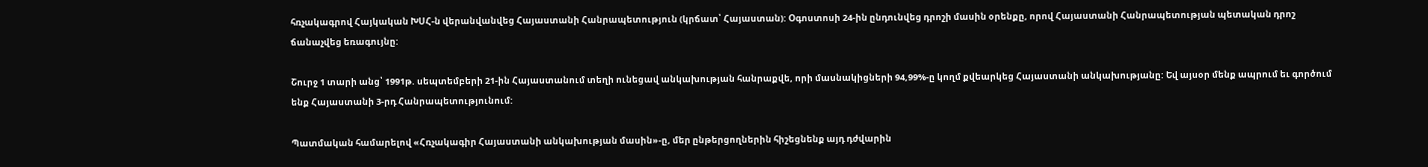հռչակագրով Հայկական ԽՍՀ-ն վերանվանվեց Հայաստանի Հանրապետություն (կրճատ՝ Հայաստան): Օգոստոսի 24-ին ընդունվեց դրոշի մասին օրենքը, որով Հայաստանի Հանրապետության պետական դրոշ ճանաչվեց եռագույնը:

Շուրջ 1 տարի անց՝ 1991թ. սեպտեմբերի 21-ին Հայաստանում տեղի ունեցավ անկախության հանրաքվե, որի մասնակիցների 94,99%-ը կողմ քվեարկեց Հայաստանի անկախությանը: Եվ այսօր մենք ապրում եւ գործում ենք Հայաստանի 3-րդ Հանրապետությունում:

Պատմական համարելով «Հռչակագիր Հայաստանի անկախության մասին»-ը, մեր ընթերցողներին հիշեցնենք այդ դժվարին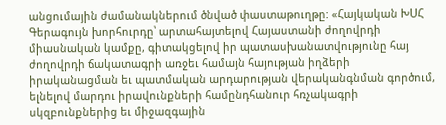անցումային ժամանակներում ծնված փաստաթուղթը: «Հայկական ԽՍՀ Գերագույն խորհուրդը՝ արտահայտելով Հայաստանի ժողովրդի միասնական կամքը, գիտակցելով իր պատասխանատվությունը հայ ժողովրդի ճակատագրի առջեւ համայն հայության իղձերի իրականացման եւ պատմական արդարության վերականգնման գործում, ելնելով մարդու իրավունքների համընդհանուր հռչակագրի սկզբունքներից եւ միջազգային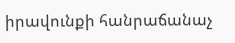իրավունքի հանրաճանաչ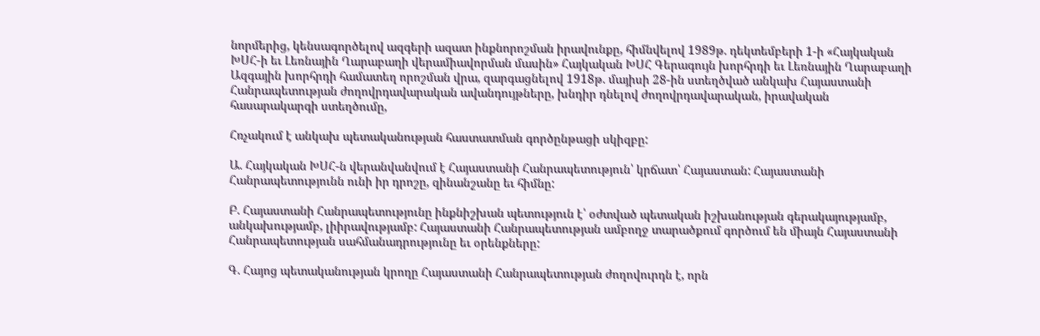նորմերից, կենսագործելով ազգերի ազատ ինքնորոշման իրավունքը, հիմնվելով 1989թ. դեկտեմբերի 1-ի «Հայկական ԽՍՀ-ի եւ Լեռնային Ղարաբաղի վերամիավորման մասին» Հայկական ԽՍՀ Գերագույն խորհրդի եւ Լեռնային Ղարաբաղի Ազգային խորհրդի համատեղ որոշման վրա, զարգացնելով 1918թ. մայիսի 28-ին ստեղծված անկախ Հայաստանի Հանրապետության ժողովրդավարական ավանդույթները, խնդիր դնելով ժողովրդավարական, իրավական հասարակարգի ստեղծումը,

Հռչակում է անկախ պետականության հաստատման գործընթացի սկիզբը:

Ա. Հայկական ԽՍՀ-ն վերանվանվում է Հայաստանի Հանրապետություն՝ կրճատ՝ Հայաստան: Հայաստանի Հանրապետությունն ունի իր դրոշը, զինանշանը եւ հիմնը:

Բ. Հայաստանի Հանրապետությունը ինքնիշխան պետություն է՝ օժտված պետական իշխանության գերակայությամբ, անկախությամբ, լիիրավությամբ: Հայաստանի Հանրապետության ամբողջ տարածքում գործում են միայն Հայաստանի Հանրապետության սահմանադրությունը եւ օրենքները:

Գ. Հայոց պետականության կրողը Հայաստանի Հանրապետության ժողովուրդն է, որն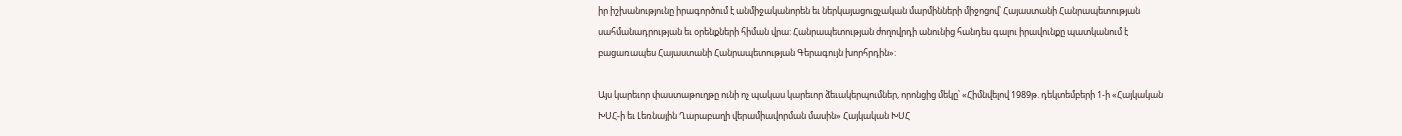իր իշխանությունը իրագործում է անմիջականորեն եւ ներկայացուցչական մարմինների միջոցով՝ Հայաստանի Հանրապետության սահմանադրության եւ օրենքների հիման վրա: Հանրապետության ժողովրդի անունից հանդես գալու իրավունքը պատկանում է բացառապես Հայաստանի Հանրապետության Գերագույն խորհրդին»:

Այս կարեւոր փաստաթուղթը ունի ոչ պակաս կարեւոր ձեւակերպումներ, որոնցից մեկը՝ «Հիմնվելով 1989թ. դեկտեմբերի 1-ի «Հայկական ԽՍՀ-ի եւ Լեռնային Ղարաբաղի վերամիավորման մասին» Հայկական ԽՍՀ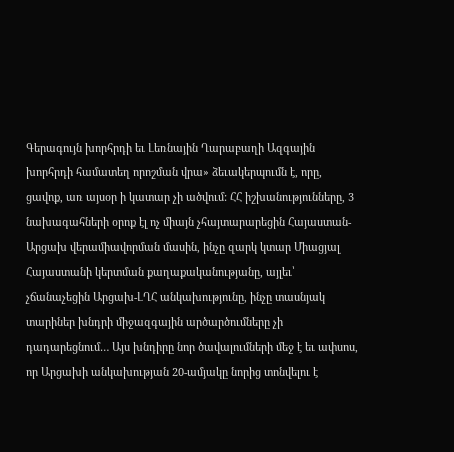Գերագույն խորհրդի եւ Լեռնային Ղարաբաղի Ազգային խորհրդի համատեղ որոշման վրա» ձեւակերպումն է, որը, ցավոք, առ այսօր ի կատար չի ածվում: ՀՀ իշխանությունները, 3 նախագահների օրոք էլ ոչ միայն չհայտարարեցին Հայաստան-Արցախ վերամիավորման մասին, ինչը զարկ կտար Միացյալ Հայաստանի կերտման քաղաքականությանը, այլեւ՝ չճանաչեցին Արցախ-ԼՂՀ անկախությունը, ինչը տասնյակ տարիներ խնդրի միջազգային արծարծումները չի դադարեցնում… Այս խնդիրը նոր ծավալումների մեջ է եւ ափսոս, որ Արցախի անկախության 20-ամյակը նորից տոնվելու է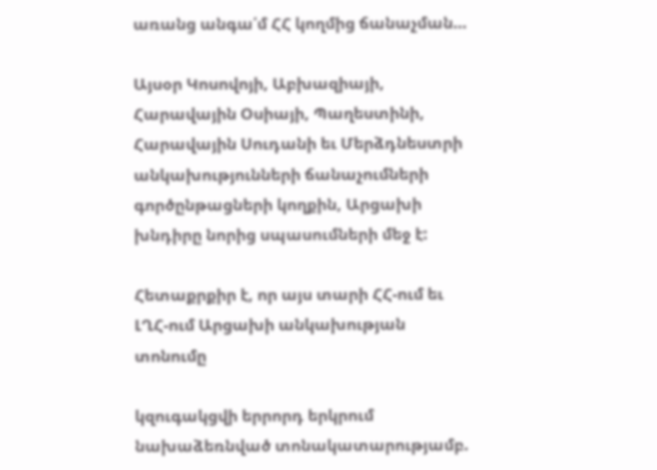առանց անգա՛մ ՀՀ կողմից ճանաչման…

Այսօր Կոսովոյի, Աբխազիայի, Հարավային Օսիայի, Պաղեստինի, Հարավային Սուդանի եւ Մերձդնեստրի անկախությունների ճանաչումների գործընթացների կողքին, Արցախի խնդիրը նորից սպասումների մեջ է:

Հետաքրքիր է, որ այս տարի ՀՀ-ում եւ ԼՂՀ-ում Արցախի անկախության տոնումը

կզուգակցվի երրորդ երկրում նախաձեռնված տոնակատարությամբ.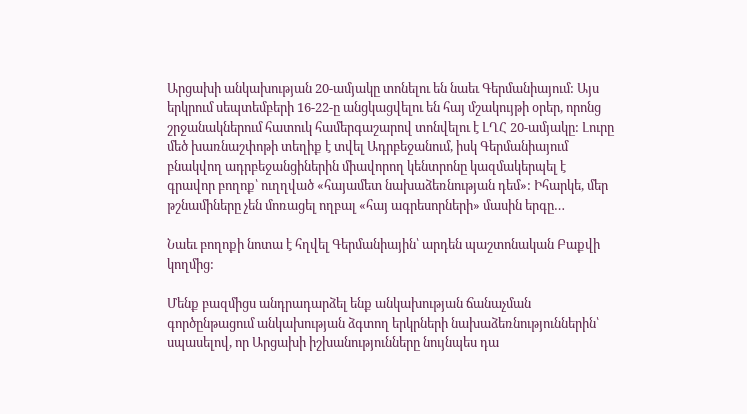Արցախի անկախության 20-ամյակը տոնելու են նաեւ Գերմանիայում: Այս երկրում սեպտեմբերի 16-22-ը անցկացվելու են հայ մշակույթի օրեր, որոնց շրջանակներում հատուկ համերգաշարով տոնվելու է ԼՂՀ 20-ամյակը: Լուրը մեծ խառնաշփոթի տեղիք է տվել Ադրբեջանում, իսկ Գերմանիայում բնակվող ադրբեջանցիներին միավորող կենտրոնը կազմակերպել է գրավոր բողոք՝ ուղղված «հայամետ նախաձեռնության դեմ»: Իհարկե, մեր թշնամիները չեն մոռացել ողբալ «հայ ագրեսորների» մասին երգը…

Նաեւ բողոքի նոտա է հղվել Գերմանիային՝ արդեն պաշտոնական Բաքվի կողմից:

Մենք բազմիցս անդրադարձել ենք անկախության ճանաչման գործընթացում անկախության ձգտող երկրների նախաձեռնություններին՝ սպասելով, որ Արցախի իշխանությունները նույնպես դա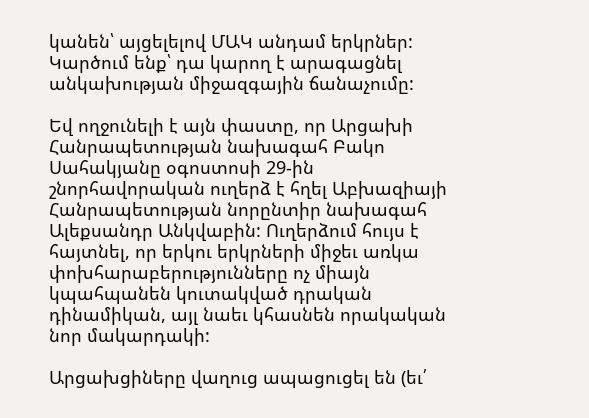կանեն՝ այցելելով ՄԱԿ անդամ երկրներ: Կարծում ենք՝ դա կարող է արագացնել անկախության միջազգային ճանաչումը:

Եվ ողջունելի է այն փաստը, որ Արցախի Հանրապետության նախագահ Բակո Սահակյանը օգոստոսի 29-ին շնորհավորական ուղերձ է հղել Աբխազիայի Հանրապետության նորընտիր նախագահ Ալեքսանդր Անկվաբին: Ուղերձում հույս է հայտնել, որ երկու երկրների միջեւ առկա փոխհարաբերությունները ոչ միայն կպահպանեն կուտակված դրական դինամիկան, այլ նաեւ կհասնեն որակական նոր մակարդակի:

Արցախցիները վաղուց ապացուցել են (եւ՛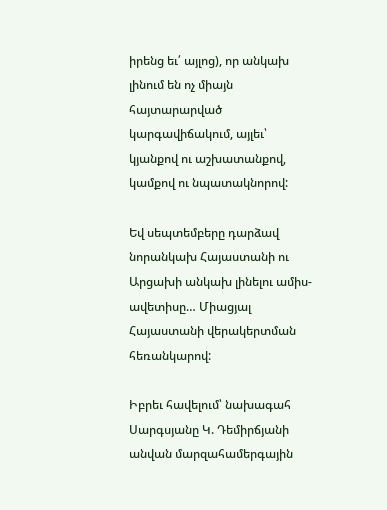իրենց եւ՛ այլոց), որ անկախ լինում են ոչ միայն հայտարարված կարգավիճակում, այլեւ՝ կյանքով ու աշխատանքով, կամքով ու նպատակնորով:

Եվ սեպտեմբերը դարձավ նորանկախ Հայաստանի ու Արցախի անկախ լինելու ամիս-ավետիսը… Միացյալ Հայաստանի վերակերտման հեռանկարով:

Իբրեւ հավելում՝ նախագահ Սարգսյանը Կ. Դեմիրճյանի անվան մարզահամերգային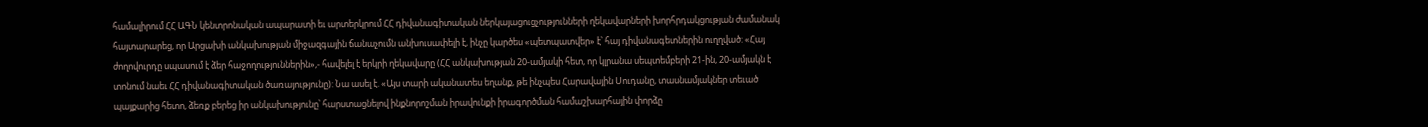համալիրում ՀՀ ԱԳՆ կենտրոնական ապարատի եւ արտերկրում ՀՀ դիվանագիտական ներկայացուցչությունների ղեկավարների խորհրդակցության ժամանակ հայտարարեց, որ Արցախի անկախության միջազգային ճանաչումն անխուսափելի է, ինչը կարծես «պետպատվեր» է՝ հայ դիվանագետներին ուղղված: «Հայ ժողովուրդը սպասում է ձեր հաջողություններին»,- հավելել է երկրի ղեկավարը (ՀՀ անկախության 20-ամյակի հետ, որ կլրանա սեպտեմբերի 21-ին, 20-ամյակն է տոնում նաեւ ՀՀ դիվանագիտական ծառայությունը): Նա ասել է. «Այս տարի ականատես եղանք, թե ինչպես Հարավային Սուդանը, տասնամյակներ տեւած պայքարից հետո, ձեռք բերեց իր անկախությունը՝ հարստացնելով ինքնորոշման իրավունքի իրագործման համաշխարհային փորձը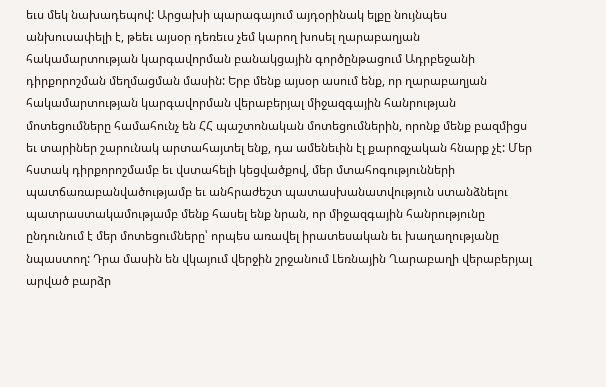եւս մեկ նախադեպով: Արցախի պարագայում այդօրինակ ելքը նույնպես անխուսափելի է, թեեւ այսօր դեռեւս չեմ կարող խոսել ղարաբաղյան հակամարտության կարգավորման բանակցային գործընթացում Ադրբեջանի դիրքորոշման մեղմացման մասին: Երբ մենք այսօր ասում ենք, որ ղարաբաղյան հակամարտության կարգավորման վերաբերյալ միջազգային հանրության մոտեցումները համահունչ են ՀՀ պաշտոնական մոտեցումներին, որոնք մենք բազմիցս եւ տարիներ շարունակ արտահայտել ենք, դա ամենեւին էլ քարոզչական հնարք չէ: Մեր հստակ դիրքորոշմամբ եւ վստահելի կեցվածքով, մեր մտահոգությունների պատճառաբանվածությամբ եւ անհրաժեշտ պատասխանատվություն ստանձնելու պատրաստակամությամբ մենք հասել ենք նրան, որ միջազգային հանրությունը ընդունում է մեր մոտեցումները՝ որպես առավել իրատեսական եւ խաղաղությանը նպաստող: Դրա մասին են վկայում վերջին շրջանում Լեռնային Ղարաբաղի վերաբերյալ արված բարձր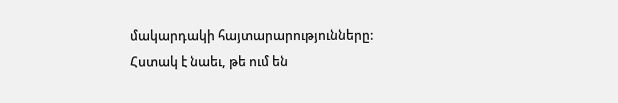մակարդակի հայտարարությունները: Հստակ է նաեւ, թե ում են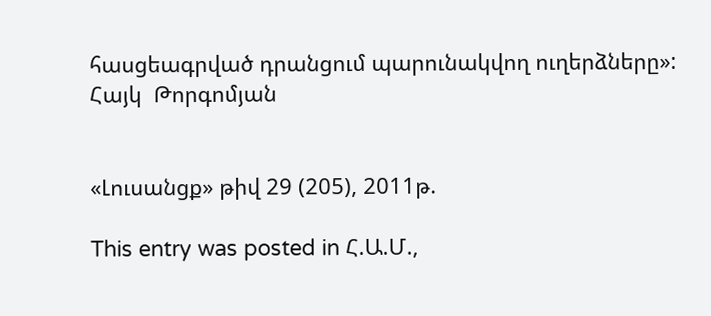հասցեագրված դրանցում պարունակվող ուղերձները»:
Հայկ  Թորգոմյան


«Լուսանցք» թիվ 29 (205), 2011թ.

This entry was posted in Հ.Ա.Մ.,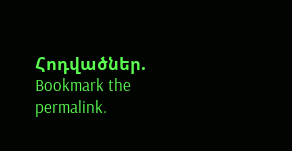Հոդվածներ. Bookmark the permalink.